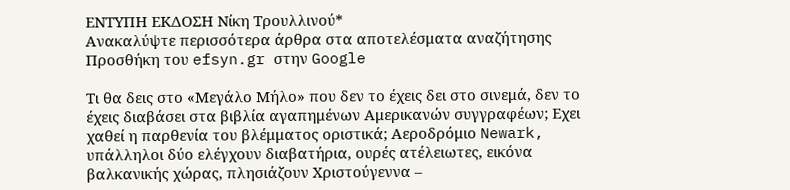ΕΝΤΥΠΗ ΕΚΔΟΣΗ Νίκη Τρουλλινού*
Ανακαλύψτε περισσότερα άρθρα στα αποτελέσματα αναζήτησης
Προσθήκη του efsyn.gr στην Google

Τι θα δεις στο «Μεγάλο Μήλο» που δεν το έχεις δει στο σινεμά, δεν το έχεις διαβάσει στα βιβλία αγαπημένων Αμερικανών συγγραφέων; Εχει χαθεί η παρθενία του βλέμματος οριστικά; Αεροδρόμιο Newark, υπάλληλοι δύο ελέγχουν διαβατήρια, ουρές ατέλειωτες, εικόνα βαλκανικής χώρας, πλησιάζουν Χριστούγεννα –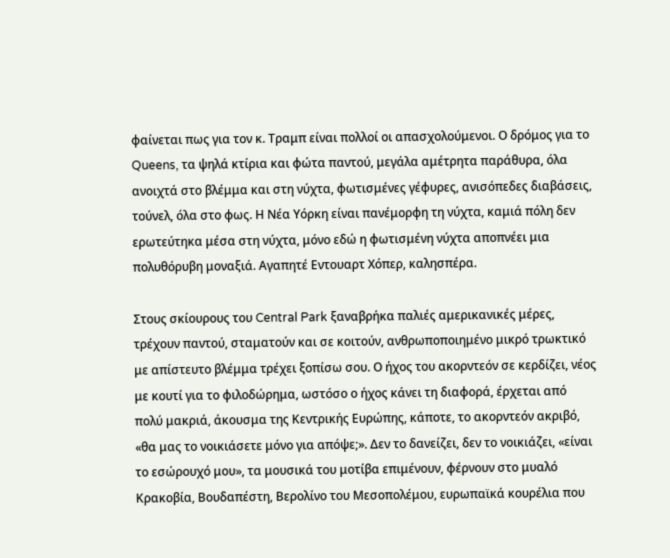φαίνεται πως για τον κ. Τραμπ είναι πολλοί οι απασχολούμενοι. Ο δρόμος για το Queens, τα ψηλά κτίρια και φώτα παντού, μεγάλα αμέτρητα παράθυρα, όλα ανοιχτά στο βλέμμα και στη νύχτα, φωτισμένες γέφυρες, ανισόπεδες διαβάσεις, τούνελ, όλα στο φως. Η Νέα Υόρκη είναι πανέμορφη τη νύχτα, καμιά πόλη δεν ερωτεύτηκα μέσα στη νύχτα, μόνο εδώ η φωτισμένη νύχτα αποπνέει μια πολυθόρυβη μοναξιά. Αγαπητέ Εντουαρτ Χόπερ, καλησπέρα.

Στους σκίουρους του Central Park ξαναβρήκα παλιές αμερικανικές μέρες, τρέχουν παντού, σταματούν και σε κοιτούν, ανθρωποποιημένο μικρό τρωκτικό με απίστευτο βλέμμα τρέχει ξοπίσω σου. Ο ήχος του ακορντεόν σε κερδίζει, νέος με κουτί για το φιλοδώρημα, ωστόσο ο ήχος κάνει τη διαφορά, έρχεται από πολύ μακριά, άκουσμα της Κεντρικής Ευρώπης, κάποτε, το ακορντεόν ακριβό, «θα μας το νοικιάσετε μόνο για απόψε;». Δεν το δανείζει, δεν το νοικιάζει, «είναι το εσώρουχό μου», τα μουσικά του μοτίβα επιμένουν, φέρνουν στο μυαλό Κρακοβία, Βουδαπέστη, Βερολίνο του Μεσοπολέμου, ευρωπαϊκά κουρέλια που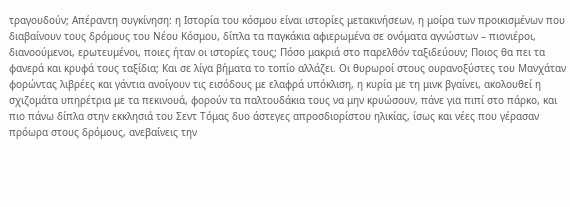τραγουδούν; Απέραντη συγκίνηση: η Ιστορία του κόσμου είναι ιστορίες μετακινήσεων, η μοίρα των προικισμένων που διαβαίνουν τους δρόμους του Νέου Κόσμου, δίπλα τα παγκάκια αφιερωμένα σε ονόματα αγνώστων – πιονιέροι, διανοούμενοι, ερωτευμένοι, ποιες ήταν οι ιστορίες τους; Πόσο μακριά στο παρελθόν ταξιδεύουν; Ποιος θα πει τα φανερά και κρυφά τους ταξίδια; Και σε λίγα βήματα το τοπίο αλλάζει. Οι θυρωροί στους ουρανοξύστες του Μανχάταν φορώντας λιβρέες και γάντια ανοίγουν τις εισόδους με ελαφρά υπόκλιση, η κυρία με τη μινκ βγαίνει, ακολουθεί η σχιζομάτα υπηρέτρια με τα πεκινουά, φορούν τα παλτουδάκια τους να μην κρυώσουν, πάνε για πιπί στο πάρκο, και πιο πάνω δίπλα στην εκκλησιά του Σεντ Τόμας δυο άστεγες απροσδιορίστου ηλικίας, ίσως και νέες που γέρασαν πρόωρα στους δρόμους, ανεβαίνεις την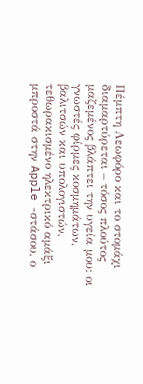Πέμπτη Λεωφόρο και το στομάχι διαμαρτύρεται – τόσος πλούτος μαζεμένος βλάπτει την υγεία μου: οι γνωστές φίρμες κοσμημάτων, βαλιτσών και υπολογιστών, τεθωρακισμένο ηλεκτρικό αμάξι μπροστά στην Apple -στάσου, ο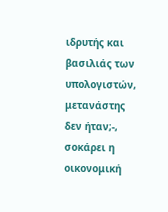ιδρυτής και βασιλιάς των υπολογιστών, μετανάστης δεν ήταν;-, σοκάρει η οικονομική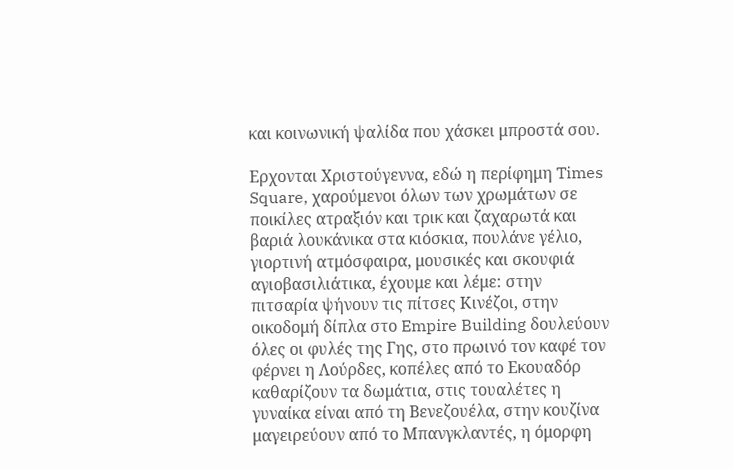και κοινωνική ψαλίδα που χάσκει μπροστά σου.

Ερχονται Χριστούγεννα, εδώ η περίφημη Times Square, χαρούμενοι όλων των χρωμάτων σε ποικίλες ατραξιόν και τρικ και ζαχαρωτά και βαριά λουκάνικα στα κιόσκια, πουλάνε γέλιο, γιορτινή ατμόσφαιρα, μουσικές και σκουφιά αγιοβασιλιάτικα, έχουμε και λέμε: στην πιτσαρία ψήνουν τις πίτσες Κινέζοι, στην οικοδομή δίπλα στο Empire Building δουλεύουν όλες οι φυλές της Γης, στο πρωινό τον καφέ τον φέρνει η Λούρδες, κοπέλες από το Εκουαδόρ καθαρίζουν τα δωμάτια, στις τουαλέτες η γυναίκα είναι από τη Βενεζουέλα, στην κουζίνα μαγειρεύουν από το Μπανγκλαντές, η όμορφη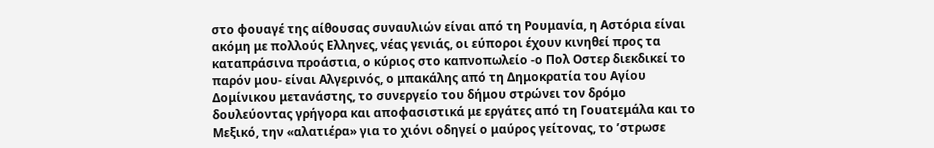στο φουαγέ της αίθουσας συναυλιών είναι από τη Ρουμανία, η Αστόρια είναι ακόμη με πολλούς Ελληνες, νέας γενιάς, οι εύποροι έχουν κινηθεί προς τα καταπράσινα προάστια, ο κύριος στο καπνοπωλείο -ο Πολ Οστερ διεκδικεί το παρόν μου- είναι Αλγερινός, ο μπακάλης από τη Δημοκρατία του Αγίου Δομίνικου μετανάστης, το συνεργείο του δήμου στρώνει τον δρόμο δουλεύοντας γρήγορα και αποφασιστικά με εργάτες από τη Γουατεμάλα και το Μεξικό, την «αλατιέρα» για το χιόνι οδηγεί ο μαύρος γείτονας, το ’στρωσε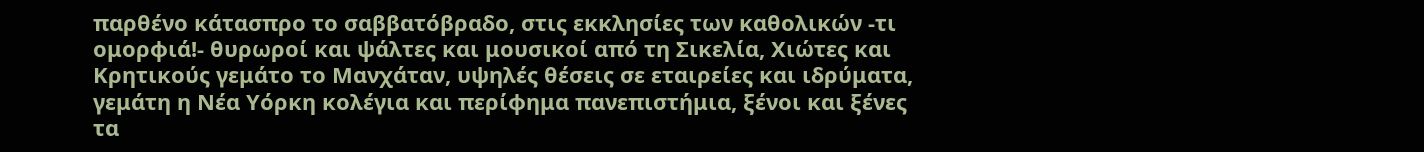παρθένο κάτασπρο το σαββατόβραδο, στις εκκλησίες των καθολικών -τι ομορφιά!- θυρωροί και ψάλτες και μουσικοί από τη Σικελία, Χιώτες και Κρητικούς γεμάτο το Μανχάταν, υψηλές θέσεις σε εταιρείες και ιδρύματα, γεμάτη η Νέα Υόρκη κολέγια και περίφημα πανεπιστήμια, ξένοι και ξένες τα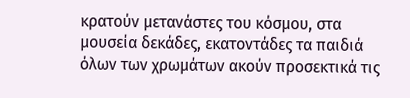κρατούν μετανάστες του κόσμου, στα μουσεία δεκάδες, εκατοντάδες τα παιδιά όλων των χρωμάτων ακούν προσεκτικά τις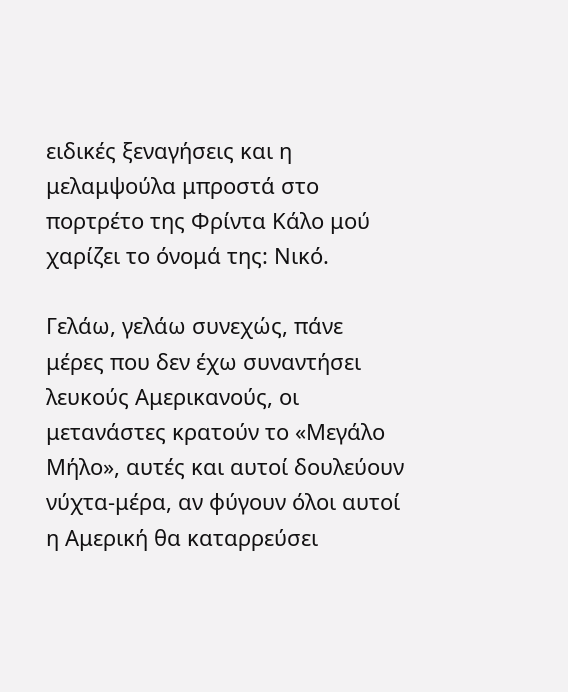ειδικές ξεναγήσεις και η μελαμψούλα μπροστά στο πορτρέτο της Φρίντα Κάλο μού χαρίζει το όνομά της: Νικό.

Γελάω, γελάω συνεχώς, πάνε μέρες που δεν έχω συναντήσει λευκούς Αμερικανούς, οι μετανάστες κρατούν το «Μεγάλο Μήλο», αυτές και αυτοί δουλεύουν νύχτα-μέρα, αν φύγουν όλοι αυτοί η Αμερική θα καταρρεύσει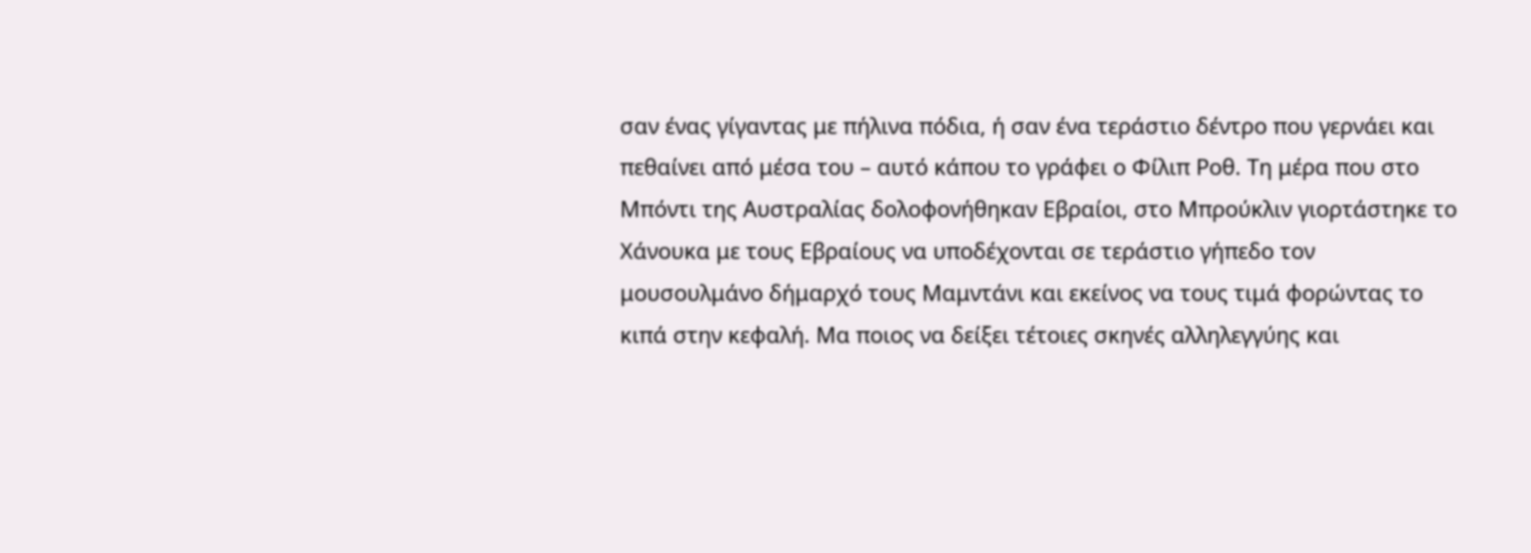σαν ένας γίγαντας με πήλινα πόδια, ή σαν ένα τεράστιο δέντρο που γερνάει και πεθαίνει από μέσα του – αυτό κάπου το γράφει ο Φίλιπ Ροθ. Τη μέρα που στο Μπόντι της Αυστραλίας δολοφονήθηκαν Εβραίοι, στο Μπρούκλιν γιορτάστηκε το Χάνουκα με τους Εβραίους να υποδέχονται σε τεράστιο γήπεδο τον μουσουλμάνο δήμαρχό τους Μαμντάνι και εκείνος να τους τιμά φορώντας το κιπά στην κεφαλή. Μα ποιος να δείξει τέτοιες σκηνές αλληλεγγύης και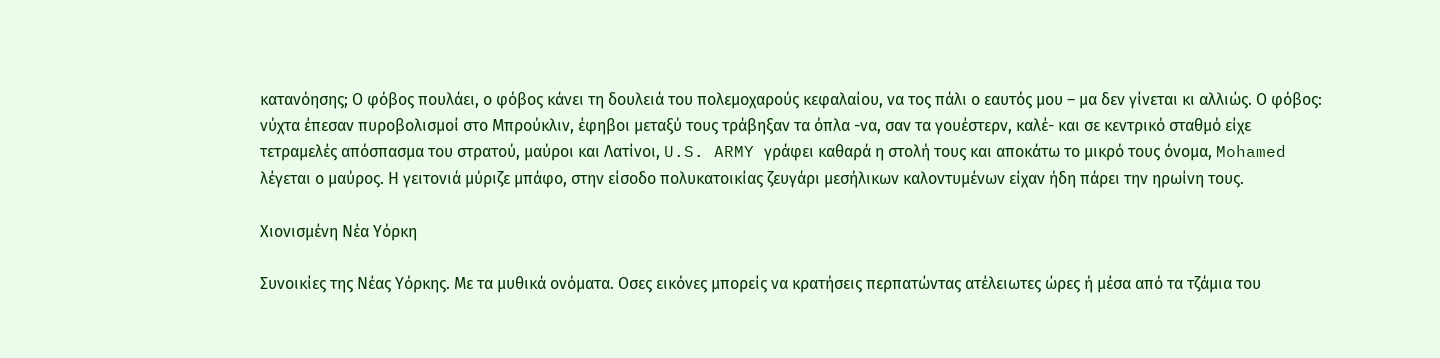κατανόησης; Ο φόβος πουλάει, ο φόβος κάνει τη δουλειά του πολεμοχαρούς κεφαλαίου, να τος πάλι ο εαυτός μου – μα δεν γίνεται κι αλλιώς. Ο φόβος: νύχτα έπεσαν πυροβολισμοί στο Μπρούκλιν, έφηβοι μεταξύ τους τράβηξαν τα όπλα -να, σαν τα γουέστερν, καλέ- και σε κεντρικό σταθμό είχε τετραμελές απόσπασμα του στρατού, μαύροι και Λατίνοι, U.S. ARMY γράφει καθαρά η στολή τους και αποκάτω το μικρό τους όνομα, Mohamed λέγεται ο μαύρος. Η γειτονιά μύριζε μπάφο, στην είσοδο πολυκατοικίας ζευγάρι μεσήλικων καλοντυμένων είχαν ήδη πάρει την ηρωίνη τους.

Χιονισμένη Νέα Υόρκη

Συνοικίες της Νέας Υόρκης. Με τα μυθικά ονόματα. Οσες εικόνες μπορείς να κρατήσεις περπατώντας ατέλειωτες ώρες ή μέσα από τα τζάμια του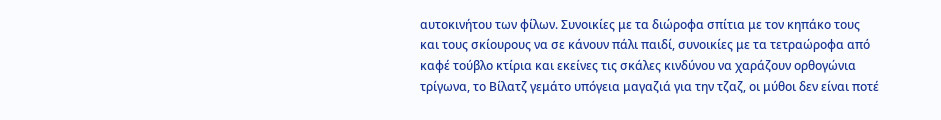αυτοκινήτου των φίλων. Συνοικίες με τα διώροφα σπίτια με τον κηπάκο τους και τους σκίουρους να σε κάνουν πάλι παιδί, συνοικίες με τα τετραώροφα από καφέ τούβλο κτίρια και εκείνες τις σκάλες κινδύνου να χαράζουν ορθογώνια τρίγωνα, το Βίλατζ γεμάτο υπόγεια μαγαζιά για την τζαζ, οι μύθοι δεν είναι ποτέ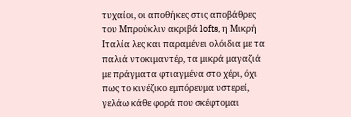τυχαίοι, οι αποθήκες στις αποβάθρες του Μπρούκλιν ακριβά lofts, η Μικρή Ιταλία λες και παραμένει ολόιδια με τα παλιά ντοκιμαντέρ, τα μικρά μαγαζιά με πράγματα φτιαγμένα στο χέρι, όχι πως το κινέζικο εμπόρευμα υστερεί, γελάω κάθε φορά που σκέφτομαι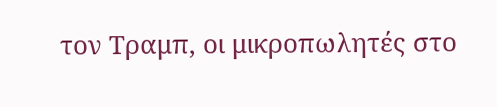τον Τραμπ, οι μικροπωλητές στο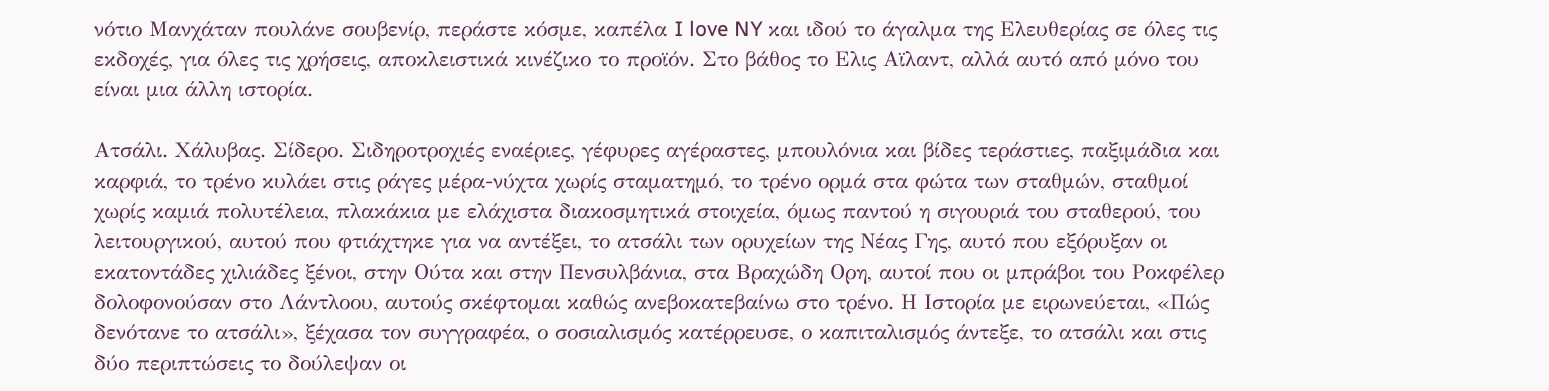νότιο Μανχάταν πουλάνε σουβενίρ, περάστε κόσμε, καπέλα I love NY και ιδού το άγαλμα της Ελευθερίας σε όλες τις εκδοχές, για όλες τις χρήσεις, αποκλειστικά κινέζικο το προϊόν. Στο βάθος το Ελις Aϊλαντ, αλλά αυτό από μόνο του είναι μια άλλη ιστορία.

Ατσάλι. Χάλυβας. Σίδερο. Σιδηροτροχιές εναέριες, γέφυρες αγέραστες, μπουλόνια και βίδες τεράστιες, παξιμάδια και καρφιά, το τρένο κυλάει στις ράγες μέρα-νύχτα χωρίς σταματημό, το τρένο ορμά στα φώτα των σταθμών, σταθμοί χωρίς καμιά πολυτέλεια, πλακάκια με ελάχιστα διακοσμητικά στοιχεία, όμως παντού η σιγουριά του σταθερού, του λειτουργικού, αυτού που φτιάχτηκε για να αντέξει, το ατσάλι των ορυχείων της Νέας Γης, αυτό που εξόρυξαν οι εκατοντάδες χιλιάδες ξένοι, στην Ούτα και στην Πενσυλβάνια, στα Βραχώδη Ορη, αυτοί που οι μπράβοι του Ροκφέλερ δολοφονούσαν στο Λάντλοου, αυτούς σκέφτομαι καθώς ανεβοκατεβαίνω στο τρένο. Η Ιστορία με ειρωνεύεται, «Πώς δενότανε το ατσάλι», ξέχασα τον συγγραφέα, ο σοσιαλισμός κατέρρευσε, ο καπιταλισμός άντεξε, το ατσάλι και στις δύο περιπτώσεις το δούλεψαν οι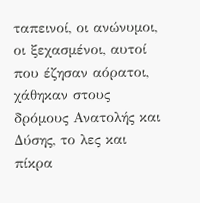ταπεινοί, οι ανώνυμοι, οι ξεχασμένοι, αυτοί που έζησαν αόρατοι, χάθηκαν στους δρόμους Ανατολής και Δύσης, το λες και πίκρα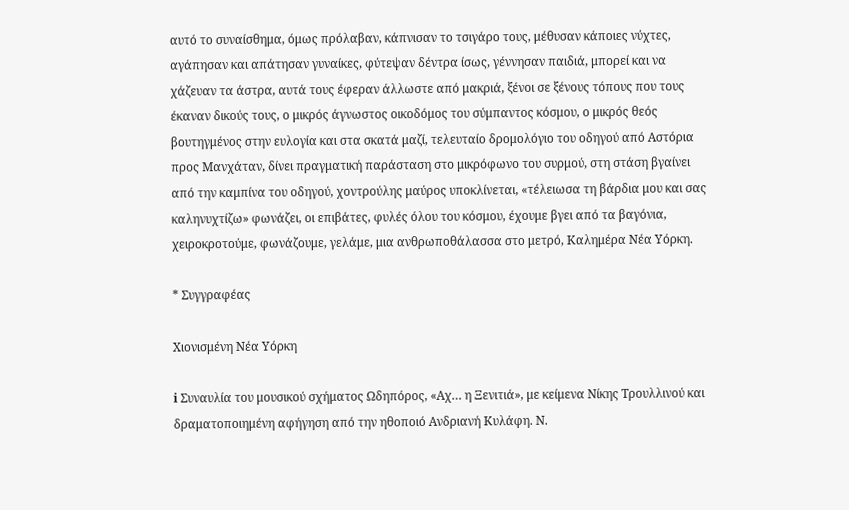αυτό το συναίσθημα, όμως πρόλαβαν, κάπνισαν το τσιγάρο τους, μέθυσαν κάποιες νύχτες, αγάπησαν και απάτησαν γυναίκες, φύτεψαν δέντρα ίσως, γέννησαν παιδιά, μπορεί και να χάζευαν τα άστρα, αυτά τους έφεραν άλλωστε από μακριά, ξένοι σε ξένους τόπους που τους έκαναν δικούς τους, ο μικρός άγνωστος οικοδόμος του σύμπαντος κόσμου, ο μικρός θεός βουτηγμένος στην ευλογία και στα σκατά μαζί, τελευταίο δρομολόγιο του οδηγού από Αστόρια προς Μανχάταν, δίνει πραγματική παράσταση στο μικρόφωνο του συρμού, στη στάση βγαίνει από την καμπίνα του οδηγού, χοντρούλης μαύρος υποκλίνεται, «τέλειωσα τη βάρδια μου και σας καληνυχτίζω» φωνάζει, οι επιβάτες, φυλές όλου του κόσμου, έχουμε βγει από τα βαγόνια, χειροκροτούμε, φωνάζουμε, γελάμε, μια ανθρωποθάλασσα στο μετρό, Καλημέρα Νέα Υόρκη.

* Συγγραφέας

Χιονισμένη Νέα Υόρκη

ℹ Συναυλία του μουσικού σχήματος Ωδηπόρος, «Αχ… η Ξενιτιά», με κείμενα Νίκης Τρουλλινού και δραματοποιημένη αφήγηση από την ηθοποιό Ανδριανή Κυλάφη. Ν.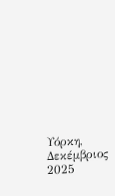Υόρκη, Δεκέμβριος 2025